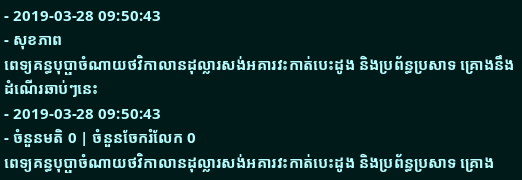- 2019-03-28 09:50:43
- សុខភាព
ពេទ្យគន្ធបុប្ផាចំណាយថវិកាលានដុល្លារសង់អគារវះកាត់បេះដូង និងប្រព័ន្ធប្រសាទ គ្រោងនឹងដំណើរឆាប់ៗនេះ
- 2019-03-28 09:50:43
- ចំនួនមតិ 0 | ចំនួនចែករំលែក 0
ពេទ្យគន្ធបុប្ផាចំណាយថវិកាលានដុល្លារសង់អគារវះកាត់បេះដូង និងប្រព័ន្ធប្រសាទ គ្រោង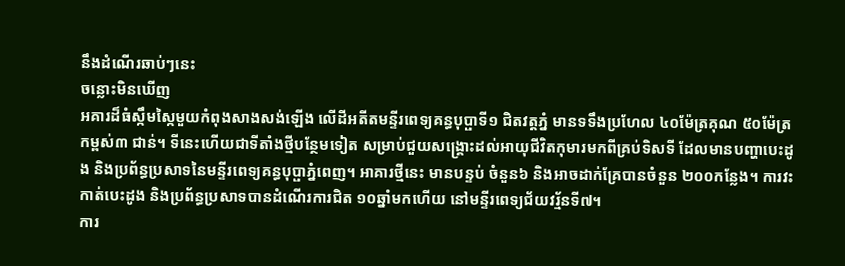នឹងដំណើរឆាប់ៗនេះ
ចន្លោះមិនឃើញ
អគារដ៏ធំស្កឹមស្កៃមួយកំពុងសាងសង់ឡើង លើដីអតីតមន្ទីរពេទ្យគន្ធបុប្ផាទី១ ជិតវត្តភ្នំ មានទទឹងប្រហែល ៤០ម៉ែត្រគុណ ៥០ម៉ែត្រ កម្ពស់៣ ជាន់។ ទីនេះហើយជាទីតាំងថ្មីបន្ថែមទៀត សម្រាប់ជួយសង្គ្រោះដល់អាយុជីវិតកុមារមកពីគ្រប់ទិសទី ដែលមានបញ្ហាបេះដូង និងប្រព័ន្ធប្រសាទនៃមន្ទីរពេទ្យគន្ធបុប្ផាភ្នំពេញ។ អាគារថ្មីនេះ មានបន្ទប់ ចំនួន៦ និងអាចដាក់គ្រែបានចំនួន ២០០កន្លែង។ ការវះកាត់បេះដូង និងប្រព័ន្ធប្រសាទបានដំណើរការជិត ១០ឆ្នាំមកហើយ នៅមន្ទីរពេទ្យជ័យវរ្ម័នទី៧។
ការ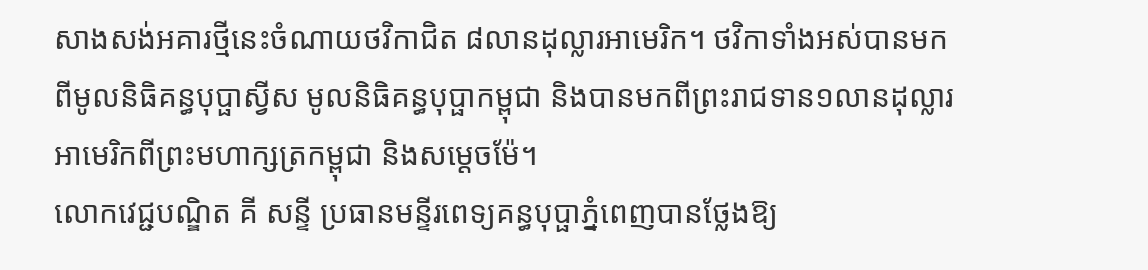សាងសង់អគារថ្មីនេះចំណាយថវិកាជិត ៨លានដុល្លារអាមេរិក។ ថវិកាទាំងអស់បានមកពីមូលនិធិគន្ធបុប្ផាស្វីស មូលនិធិគន្ធបុប្ផាកម្ពុជា និងបានមកពីព្រះរាជទាន១លានដុល្លារអាមេរិកពីព្រះមហាក្សត្រកម្ពុជា និងសម្ដេចម៉ែ។
លោកវេជ្ជបណ្ឌិត គី សន្ទី ប្រធានមន្ទីរពេទ្យគន្ធបុប្ផាភ្នំពេញបានថ្លែងឱ្យ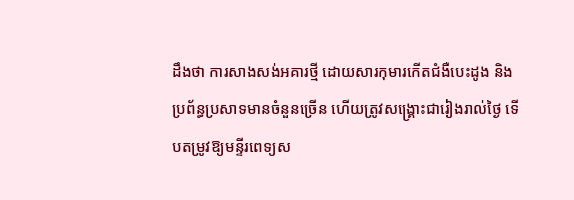ដឹងថា ការសាងសង់អគារថ្មី ដោយសារកុមារកើតជំងឺបេះដូង និងប្រព័ន្ធប្រសាទមានចំនួនច្រើន ហើយត្រូវសង្គ្រោះជារៀងរាល់ថ្ងៃ ទើបតម្រូវឱ្យមន្ទីរពេទ្យស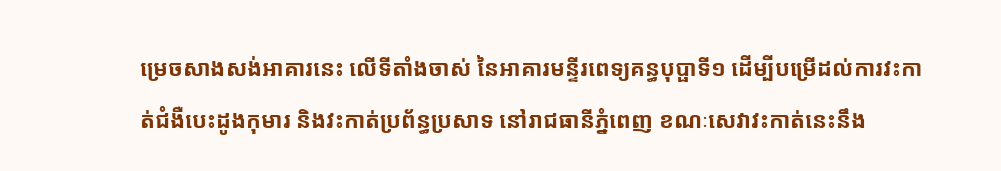ម្រេចសាងសង់អាគារនេះ លើទីតាំងចាស់ នៃអាគារមន្ទីរពេទ្យគន្ធបុប្ផាទី១ ដើម្បីបម្រើដល់ការវះកាត់ជំងឺបេះដូងកុមារ និងវះកាត់ប្រព័ន្ធប្រសាទ នៅរាជធានីភ្នំពេញ ខណៈសេវាវះកាត់នេះនឹង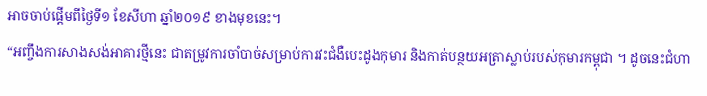អាចចាប់ផ្ដើមពីថ្ងៃទី១ ខែសីហា ឆ្នាំ២០១៩ ខាងមុខនេះ។
“អញ្ចឹងការសាងសង់អាគារថ្មីនេះ ជាតម្រូវការចាំបាច់សម្រាប់ការវះជំងឺបេះដូងកុមារ និងកាត់បន្ថយអត្រាស្លាប់របស់កុមារកម្ពុជា ។ ដូចនេះជំហា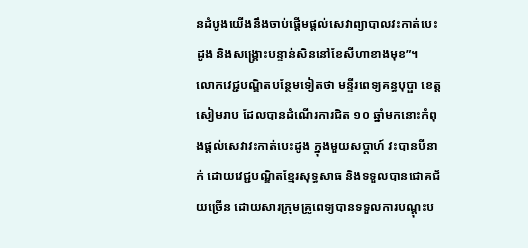នដំបូងយើងនឹងចាប់ផ្ដើមផ្ដល់សេវាព្យាបាលវះកាត់បេះដូង និងសង្រ្គោះបន្ទាន់សិននៅខែសីហាខាងមុខ”។
លោកវេជ្ជបណ្ឌិតបន្ថែមទៀតថា មន្ទីរពេទ្យគន្ធបុប្ផា ខេត្តសៀមរាប ដែលបានដំណើរការជិត ១០ ឆ្នាំមកនោះកំពុងផ្ដល់សេវាវះកាត់បេះដូង ក្នុងមួយសប្ដាហ៍ វះបានបីនាក់ ដោយវេជ្ជបណ្ឌិតខ្មែរសុទ្ធសាធ និងទទួលបានជោគជ័យច្រើន ដោយសារក្រុមគ្រូពេទ្យបានទទួលការបណ្ដុះប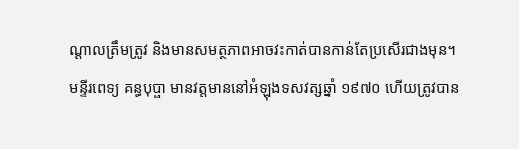ណ្ដាលត្រឹមត្រូវ និងមានសមត្ថភាពអាចវះកាត់បានកាន់តែប្រសើរជាងមុន។
មន្ទីរពេទ្យ គន្ធបុប្ផា មានវត្តមាននៅអំឡុងទសវត្សឆ្នាំ ១៩៧០ ហើយត្រូវបាន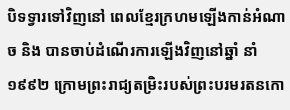បិទទ្វារទៅវិញនៅ ពេលខ្មែរក្រហមឡើងកាន់អំណាច និង បានចាប់ដំណើរការឡើងវិញនៅឆ្នាំ នាំ ១៩៩២ ក្រោមព្រះរាជ្យតម្រិះរបស់ព្រះបរមរតនកោ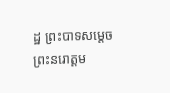ដ្ឋ ព្រះបាទសម្ដេច ព្រះនរោត្ដម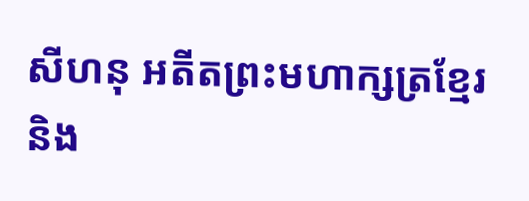សីហនុ អតីតព្រះមហាក្សត្រខ្មែរ និង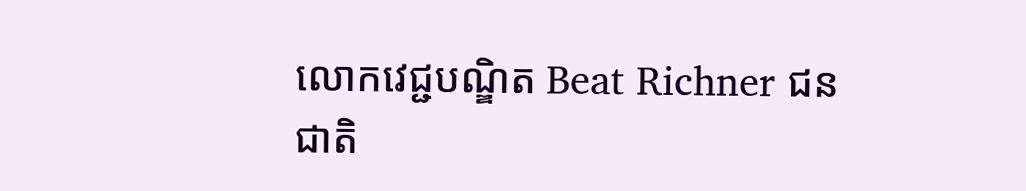លោកវេជ្ជបណ្ឌិត Beat Richner ជនជាតិ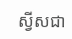ស្វីសជា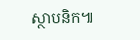ស្ថាបនិក៕